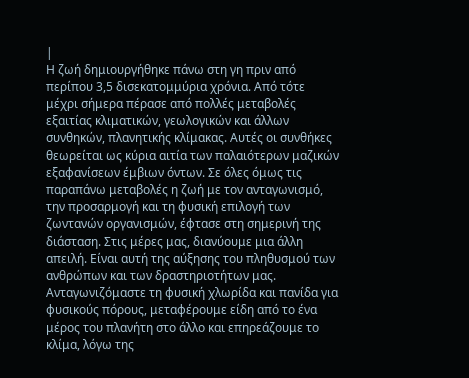|
Η ζωή δημιουργήθηκε πάνω στη γη πριν από περίπου 3,5 δισεκατομμύρια χρόνια. Aπό τότε μέχρι σήμερα πέρασε από πολλές μεταβολές εξαιτίας κλιματικών, γεωλογικών και άλλων συνθηκών, πλανητικής κλίμακας. Αυτές οι συνθήκες θεωρείται ως κύρια αιτία των παλαιότερων μαζικών εξαφανίσεων έμβιων όντων. Σε όλες όμως τις παραπάνω μεταβολές η ζωή με τον ανταγωνισμό, την προσαρμογή και τη φυσική επιλογή των ζωντανών οργανισμών, έφτασε στη σημερινή της διάσταση. Στις μέρες μας, διανύουμε μια άλλη απειλή. Είναι αυτή της αύξησης του πληθυσμού των ανθρώπων και των δραστηριοτήτων μας. Ανταγωνιζόμαστε τη φυσική χλωρίδα και πανίδα για φυσικούς πόρους, μεταφέρουμε είδη από το ένα μέρος του πλανήτη στο άλλο και επηρεάζουμε το κλίμα, λόγω της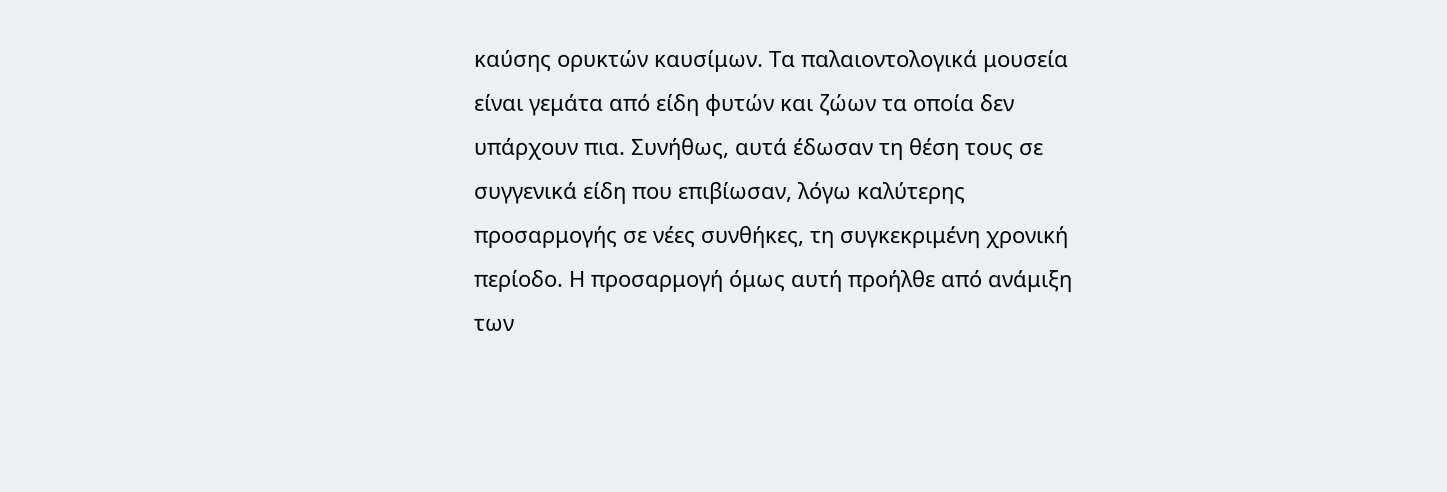καύσης ορυκτών καυσίμων. Τα παλαιοντολογικά μουσεία είναι γεμάτα από είδη φυτών και ζώων τα οποία δεν υπάρχουν πια. Συνήθως, αυτά έδωσαν τη θέση τους σε συγγενικά είδη που επιβίωσαν, λόγω καλύτερης προσαρμογής σε νέες συνθήκες, τη συγκεκριμένη χρονική περίοδο. Η προσαρμογή όμως αυτή προήλθε από ανάμιξη των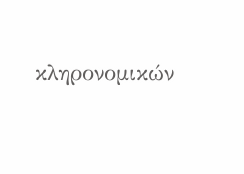κληρονομικών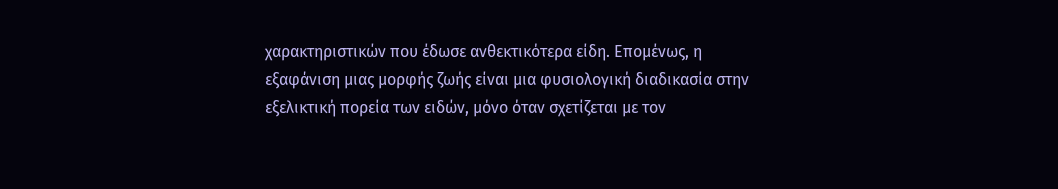χαρακτηριστικών που έδωσε ανθεκτικότερα είδη. Επομένως, η εξαφάνιση μιας μορφής ζωής είναι μια φυσιολογική διαδικασία στην εξελικτική πορεία των ειδών, μόνο όταν σχετίζεται με τον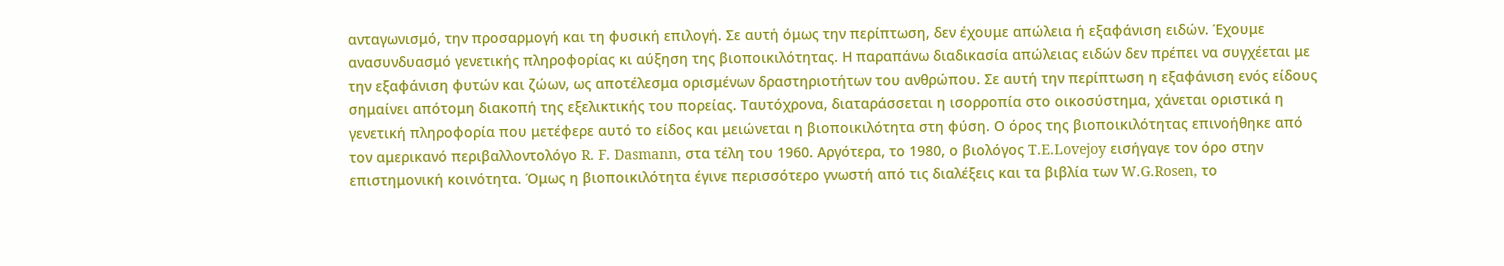ανταγωνισμό, την προσαρμογή και τη φυσική επιλογή. Σε αυτή όμως την περίπτωση, δεν έχουμε απώλεια ή εξαφάνιση ειδών. Έχουμε ανασυνδυασμό γενετικής πληροφορίας κι αύξηση της βιοποικιλότητας. Η παραπάνω διαδικασία απώλειας ειδών δεν πρέπει να συγχέεται με την εξαφάνιση φυτών και ζώων, ως αποτέλεσμα ορισμένων δραστηριοτήτων του ανθρώπου. Σε αυτή την περίπτωση η εξαφάνιση ενός είδους σημαίνει απότομη διακοπή της εξελικτικής του πορείας. Ταυτόχρονα, διαταράσσεται η ισορροπία στο οικοσύστημα, χάνεται οριστικά η γενετική πληροφορία που μετέφερε αυτό το είδος και μειώνεται η βιοποικιλότητα στη φύση. Ο όρος της βιοποικιλότητας επινοήθηκε από τον αμερικανό περιβαλλοντολόγο R. F. Dasmann, στα τέλη του 1960. Αργότερα, το 1980, ο βιολόγος T.E.Lovejoy εισήγαγε τον όρο στην επιστημονική κοινότητα. Όμως η βιοποικιλότητα έγινε περισσότερο γνωστή από τις διαλέξεις και τα βιβλία των W.G.Rosen, το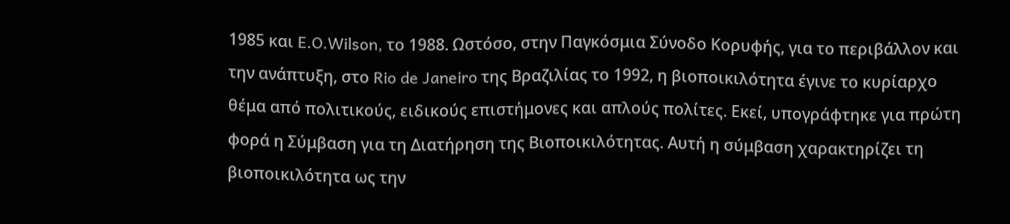1985 και E.O.Wilson, το 1988. Ωστόσο, στην Παγκόσμια Σύνοδο Κορυφής, για το περιβάλλον και την ανάπτυξη, στο Rio de Janeiro της Βραζιλίας το 1992, η βιοποικιλότητα έγινε το κυρίαρχο θέμα από πολιτικούς, ειδικούς επιστήμονες και απλούς πολίτες. Εκεί, υπογράφτηκε για πρώτη φορά η Σύμβαση για τη Διατήρηση της Βιοποικιλότητας. Αυτή η σύμβαση χαρακτηρίζει τη βιοποικιλότητα ως την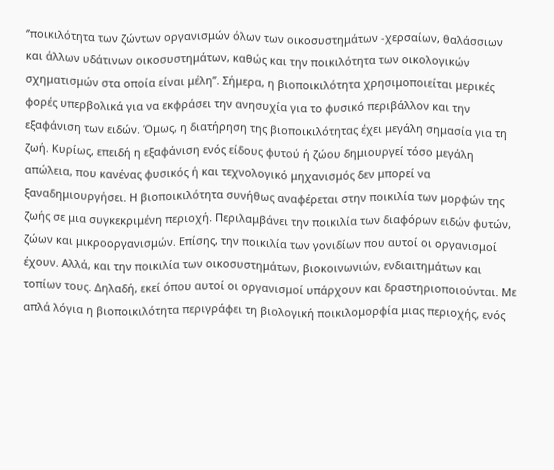‘’ποικιλότητα των ζώντων οργανισμών όλων των οικοσυστημάτων -χερσαίων, θαλάσσιων και άλλων υδάτινων οικοσυστημάτων, καθώς και την ποικιλότητα των οικολογικών σχηματισμών στα οποία είναι μέλη’’. Σήμερα, η βιοποικιλότητα χρησιμοποιείται μερικές φορές υπερβολικά για να εκφράσει την ανησυχία για το φυσικό περιβάλλον και την εξαφάνιση των ειδών. Όμως, η διατήρηση της βιοποικιλότητας έχει μεγάλη σημασία για τη ζωή. Κυρίως, επειδή η εξαφάνιση ενός είδους φυτού ή ζώου δημιουργεί τόσο μεγάλη απώλεια, που κανένας φυσικός ή και τεχνολογικό μηχανισμός δεν μπορεί να ξαναδημιουργήσει. Η βιοποικιλότητα συνήθως αναφέρεται στην ποικιλία των μορφών της ζωής σε μια συγκεκριμένη περιοχή. Περιλαμβάνει την ποικιλία των διαφόρων ειδών φυτών, ζώων και μικροοργανισμών. Επίσης, την ποικιλία των γονιδίων που αυτοί οι οργανισμοί έχουν. Αλλά, και την ποικιλία των οικοσυστημάτων, βιοκοινωνιών, ενδιαιτημάτων και τοπίων τους. Δηλαδή, εκεί όπου αυτοί οι οργανισμοί υπάρχουν και δραστηριοποιούνται. Με απλά λόγια η βιοποικιλότητα περιγράφει τη βιολογική ποικιλομορφία μιας περιοχής, ενός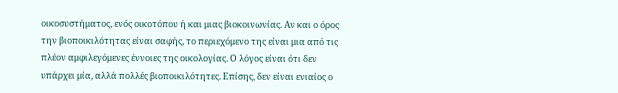οικοσυστήματος, ενός οικοτόπου ή και μιας βιοκοινωνίας. Αν και ο όρος την βιοποικιλότητας είναι σαφής, το περιεχόμενο της είναι μια από τις πλέον αμφιλεγόμενες έννοιες της οικολογίας. Ο λόγος είναι ότι δεν υπάρχει μία, αλλά πολλές βιοποικιλότητες. Επίσης, δεν είναι ενιαίος ο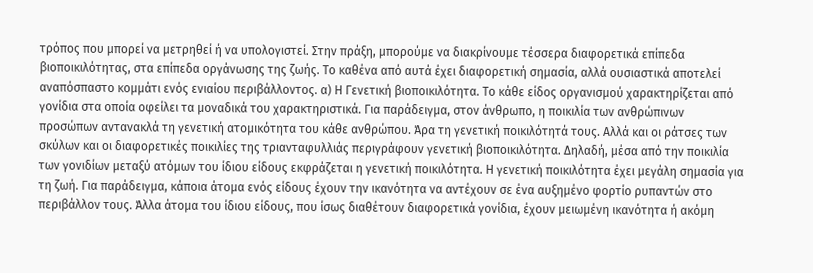τρόπος που μπορεί να μετρηθεί ή να υπολογιστεί. Στην πράξη, μπορούμε να διακρίνουμε τέσσερα διαφορετικά επίπεδα βιοποικιλότητας, στα επίπεδα οργάνωσης της ζωής. Το καθένα από αυτά έχει διαφορετική σημασία, αλλά ουσιαστικά αποτελεί αναπόσπαστο κομμάτι ενός ενιαίου περιβάλλοντος. α) Η Γενετική βιοποικιλότητα. Το κάθε είδος οργανισμού χαρακτηρίζεται από γονίδια στα οποία οφείλει τα μοναδικά του χαρακτηριστικά. Για παράδειγμα, στον άνθρωπο, η ποικιλία των ανθρώπινων προσώπων αντανακλά τη γενετική ατομικότητα του κάθε ανθρώπου. Άρα τη γενετική ποικιλότητά τους. Αλλά και οι ράτσες των σκύλων και οι διαφορετικές ποικιλίες της τριανταφυλλιάς περιγράφουν γενετική βιοποικιλότητα. Δηλαδή, μέσα από την ποικιλία των γονιδίων μεταξύ ατόμων του ίδιου είδους εκφράζεται η γενετική ποικιλότητα. Η γενετική ποικιλότητα έχει μεγάλη σημασία για τη ζωή. Για παράδειγμα, κάποια άτομα ενός είδους έχουν την ικανότητα να αντέχουν σε ένα αυξημένο φορτίο ρυπαντών στο περιβάλλον τους. Άλλα άτομα του ίδιου είδους, που ίσως διαθέτουν διαφορετικά γονίδια, έχουν μειωμένη ικανότητα ή ακόμη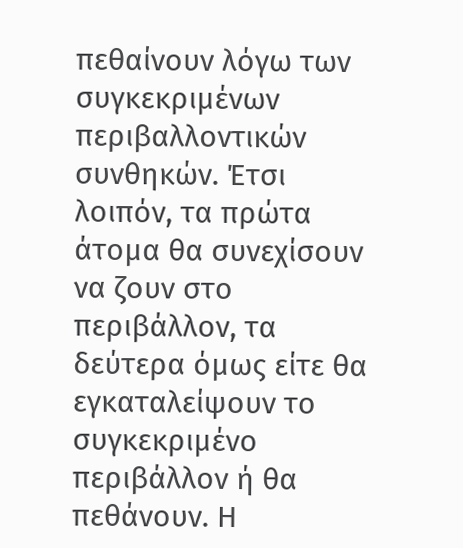πεθαίνουν λόγω των συγκεκριμένων περιβαλλοντικών συνθηκών. Έτσι λοιπόν, τα πρώτα άτομα θα συνεχίσουν να ζουν στο περιβάλλον, τα δεύτερα όμως είτε θα εγκαταλείψουν το συγκεκριμένο περιβάλλον ή θα πεθάνουν. Η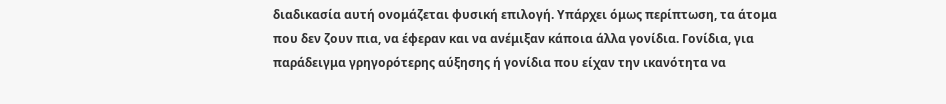διαδικασία αυτή ονομάζεται φυσική επιλογή. Υπάρχει όμως περίπτωση, τα άτομα που δεν ζουν πια, να έφεραν και να ανέμιξαν κάποια άλλα γονίδια. Γονίδια, για παράδειγμα γρηγορότερης αύξησης ή γονίδια που είχαν την ικανότητα να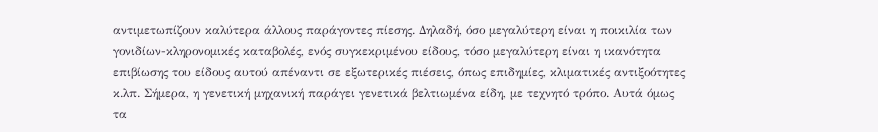αντιμετωπίζουν καλύτερα άλλους παράγοντες πίεσης. Δηλαδή, όσο μεγαλύτερη είναι η ποικιλία των γονιδίων-κληρονομικές καταβολές, ενός συγκεκριμένου είδους, τόσο μεγαλύτερη είναι η ικανότητα επιβίωσης του είδους αυτού απέναντι σε εξωτερικές πιέσεις, όπως επιδημίες, κλιματικές αντιξοότητες κ.λπ. Σήμερα, η γενετική μηχανική παράγει γενετικά βελτιωμένα είδη, με τεχνητό τρόπο. Αυτά όμως τα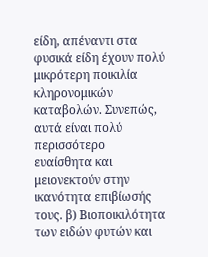είδη, απέναντι στα φυσικά είδη έχουν πολύ μικρότερη ποικιλία κληρονομικών καταβολών. Συνεπώς, αυτά είναι πολύ περισσότερο ευαίσθητα και μειονεκτούν στην ικανότητα επιβίωσής τους. β) Βιοποικιλότητα των ειδών φυτών και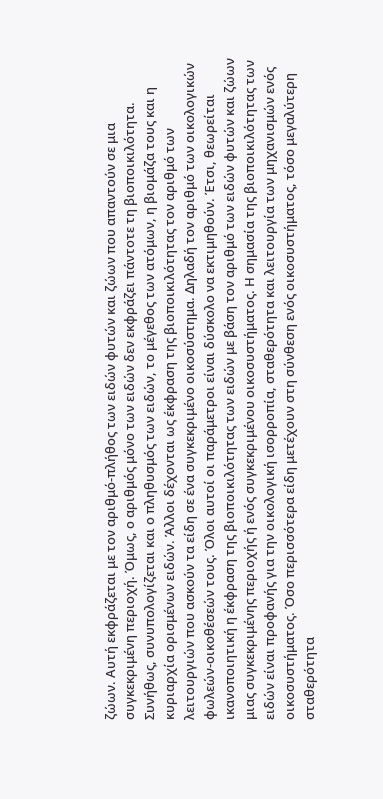ζώων. Αυτή εκφράζεται με τον αριθμό-πλήθος των ειδών φυτών και ζώων που απαντούν σε μια συγκεκριμένη περιοχή. Όμως, ο αριθμός μόνο των ειδών δεν εκφράζει πάντοτε τη βιοποικιλότητα. Συνήθως, συνυπολογίζεται και ο πληθυσμός των ειδών, το μέγεθος των ατόμων, η βιομάζα τους και η κυριαρχία ορισμένων ειδών. Άλλοι δέχονται ως έκφραση της βιοποικιλότητας τον αριθμό των λειτουργιών που ασκούν τα είδη σε ένα συγκεκριμένο οικοσύστημα. Δηλαδή τον αριθμό των οικολογικών φωλεών-οικοθέσεών τους. Όλοι αυτοί οι παράμετροι είναι δύσκολο να εκτιμηθούν. Έτσι, θεωρείται ικανοποιητική η έκφραση της βιοποικιλότητας των ειδών με βάση τον αριθμό των ειδών φυτών και ζώων μιας συγκεκριμένης περιοχής ή ενός συγκεκριμένου οικοσυστήματος. Η σημασία της βιοποικιλότητας των ειδών είναι προφανής για την οικολογική ισορροπία, σταθερότητα και λειτουργία των μηχανισμών ενός οικοσυστήματος. Όσο περισσότερα είδη μετέχουν στη σύνθεση ενός οικοσυστήματος, τόσο μεγαλύτερη σταθερότητα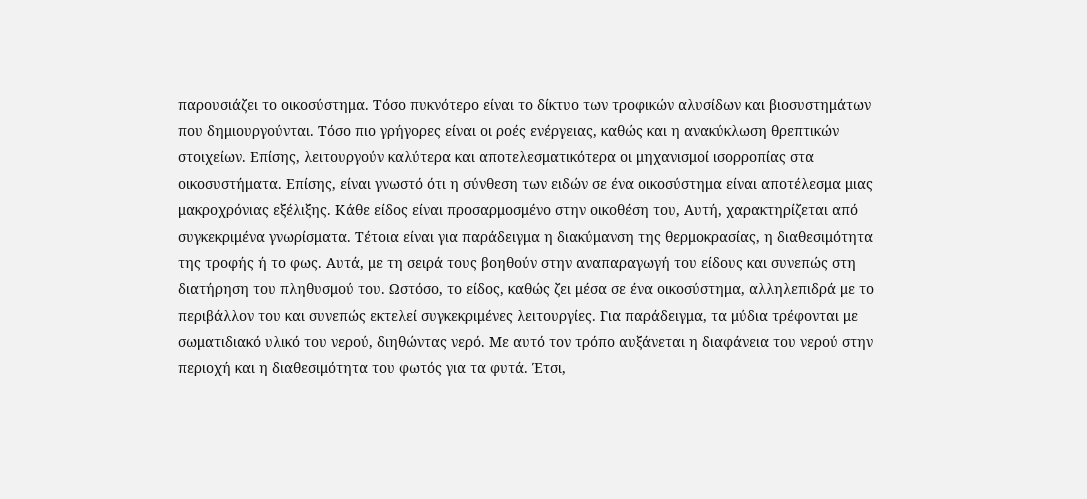παρουσιάζει το οικοσύστημα. Τόσο πυκνότερο είναι το δίκτυο των τροφικών αλυσίδων και βιοσυστημάτων που δημιουργούνται. Τόσο πιο γρήγορες είναι οι ροές ενέργειας, καθώς και η ανακύκλωση θρεπτικών στοιχείων. Επίσης, λειτουργούν καλύτερα και αποτελεσματικότερα οι μηχανισμοί ισορροπίας στα οικοσυστήματα. Επίσης, είναι γνωστό ότι η σύνθεση των ειδών σε ένα οικοσύστημα είναι αποτέλεσμα μιας μακροχρόνιας εξέλιξης. Κάθε είδος είναι προσαρμοσμένο στην οικοθέση του, Αυτή, χαρακτηρίζεται από συγκεκριμένα γνωρίσματα. Τέτοια είναι για παράδειγμα η διακύμανση της θερμοκρασίας, η διαθεσιμότητα της τροφής ή το φως. Αυτά, με τη σειρά τους βοηθούν στην αναπαραγωγή του είδους και συνεπώς στη διατήρηση του πληθυσμού του. Ωστόσο, το είδος, καθώς ζει μέσα σε ένα οικοσύστημα, αλληλεπιδρά με το περιβάλλον του και συνεπώς εκτελεί συγκεκριμένες λειτουργίες. Για παράδειγμα, τα μύδια τρέφονται με σωματιδιακό υλικό του νερού, διηθώντας νερό. Με αυτό τον τρόπο αυξάνεται η διαφάνεια του νερού στην περιοχή και η διαθεσιμότητα του φωτός για τα φυτά. Έτσι,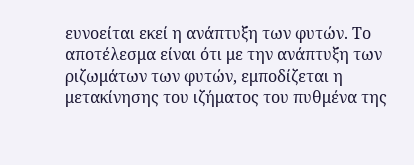ευνοείται εκεί η ανάπτυξη των φυτών. Το αποτέλεσμα είναι ότι με την ανάπτυξη των ριζωμάτων των φυτών, εμποδίζεται η μετακίνησης του ιζήματος του πυθμένα της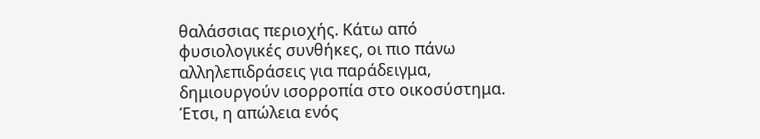θαλάσσιας περιοχής. Κάτω από φυσιολογικές συνθήκες, οι πιο πάνω αλληλεπιδράσεις για παράδειγμα, δημιουργούν ισορροπία στο οικοσύστημα. Έτσι, η απώλεια ενός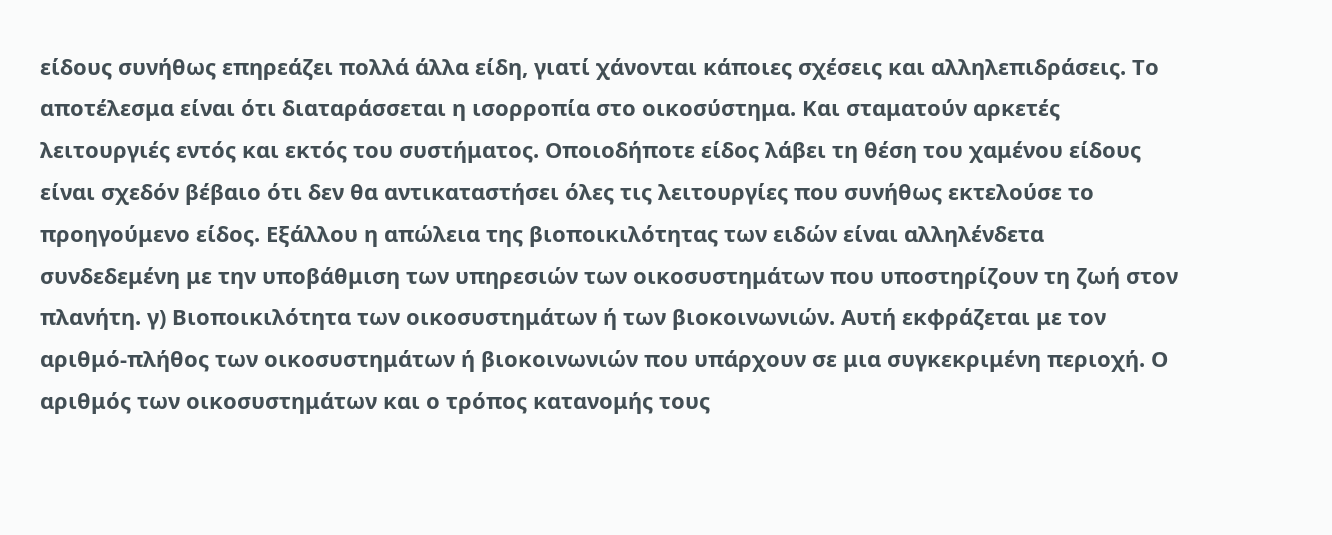είδους συνήθως επηρεάζει πολλά άλλα είδη, γιατί χάνονται κάποιες σχέσεις και αλληλεπιδράσεις. Το αποτέλεσμα είναι ότι διαταράσσεται η ισορροπία στο οικοσύστημα. Και σταματούν αρκετές λειτουργιές εντός και εκτός του συστήματος. Οποιοδήποτε είδος λάβει τη θέση του χαμένου είδους είναι σχεδόν βέβαιο ότι δεν θα αντικαταστήσει όλες τις λειτουργίες που συνήθως εκτελούσε το προηγούμενο είδος. Εξάλλου η απώλεια της βιοποικιλότητας των ειδών είναι αλληλένδετα συνδεδεμένη με την υποβάθμιση των υπηρεσιών των οικοσυστημάτων που υποστηρίζουν τη ζωή στον πλανήτη. γ) Βιοποικιλότητα των οικοσυστημάτων ή των βιοκοινωνιών. Αυτή εκφράζεται με τον αριθμό-πλήθος των οικοσυστημάτων ή βιοκοινωνιών που υπάρχουν σε μια συγκεκριμένη περιοχή. Ο αριθμός των οικοσυστημάτων και ο τρόπος κατανομής τους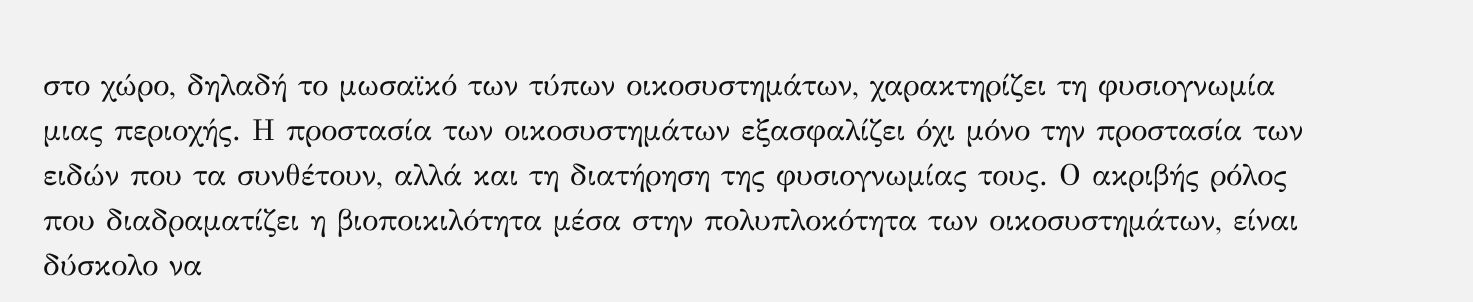στο χώρο, δηλαδή το μωσαϊκό των τύπων οικοσυστημάτων, χαρακτηρίζει τη φυσιογνωμία μιας περιοχής. Η προστασία των οικοσυστημάτων εξασφαλίζει όχι μόνο την προστασία των ειδών που τα συνθέτουν, αλλά και τη διατήρηση της φυσιογνωμίας τους. Ο ακριβής ρόλος που διαδραματίζει η βιοποικιλότητα μέσα στην πολυπλοκότητα των οικοσυστημάτων, είναι δύσκολο να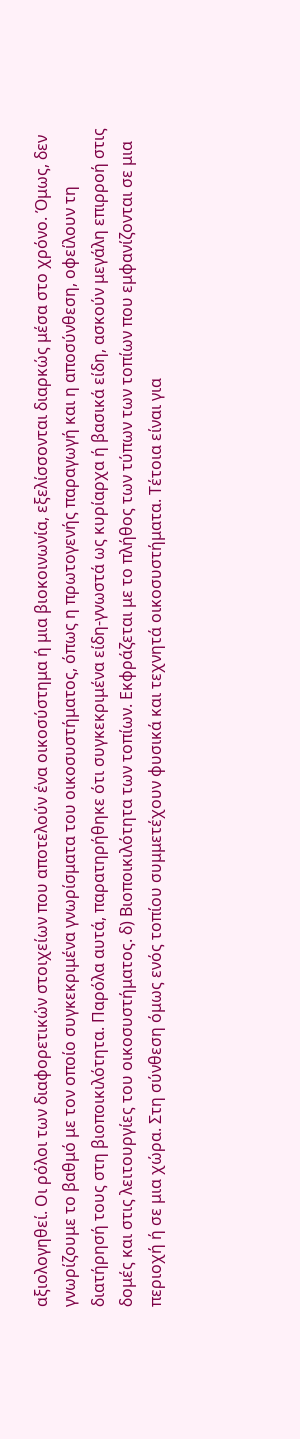αξιολογηθεί. Οι ρόλοι των διαφορετικών στοιχείων που αποτελούν ένα οικοσύστημα ή μια βιοκοινωνία, εξελίσσονται διαρκώς μέσα στο χρόνο. Όμως, δεν γνωρίζουμε το βαθμό με τον οποίο συγκεκριμένα γνωρίσματα του οικοσυστήματος, όπως η πρωτογενής παραγωγή και η αποσύνθεση, οφείλουν τη διατήρησή τους στη βιοποικιλότητα. Παρόλα αυτά, παρατηρήθηκε ότι συγκεκριμένα είδη-γνωστά ως κυρίαρχα ή βασικά είδη, ασκούν μεγάλη επιρροή στις δομές και στις λειτουργίες του οικοσυστήματος. δ) Βιοποικιλότητα των τοπίων. Εκφράζεται με το πλήθος των τύπων των τοπίων που εμφανίζονται σε μια περιοχή ή σε μια χώρα. Στη σύνθεση όμως ενός τοπίου συμμετέχουν φυσικά και τεχνητά οικοσυστήματα. Τέτοια είναι για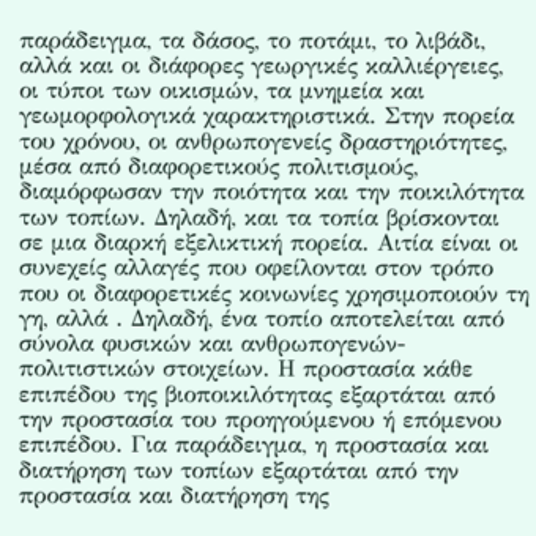παράδειγμα, τα δάσος, το ποτάμι, το λιβάδι, αλλά και οι διάφορες γεωργικές καλλιέργειες, οι τύποι των οικισμών, τα μνημεία και γεωμορφολογικά χαρακτηριστικά. Στην πορεία του χρόνου, οι ανθρωπογενείς δραστηριότητες, μέσα από διαφορετικούς πολιτισμούς, διαμόρφωσαν την ποιότητα και την ποικιλότητα των τοπίων. Δηλαδή, και τα τοπία βρίσκονται σε μια διαρκή εξελικτική πορεία. Αιτία είναι οι συνεχείς αλλαγές που οφείλονται στον τρόπο που οι διαφορετικές κοινωνίες χρησιμοποιούν τη γη, αλλά . Δηλαδή, ένα τοπίο αποτελείται από σύνολα φυσικών και ανθρωπογενών-πολιτιστικών στοιχείων. Η προστασία κάθε επιπέδου της βιοποικιλότητας εξαρτάται από την προστασία του προηγούμενου ή επόμενου επιπέδου. Για παράδειγμα, η προστασία και διατήρηση των τοπίων εξαρτάται από την προστασία και διατήρηση της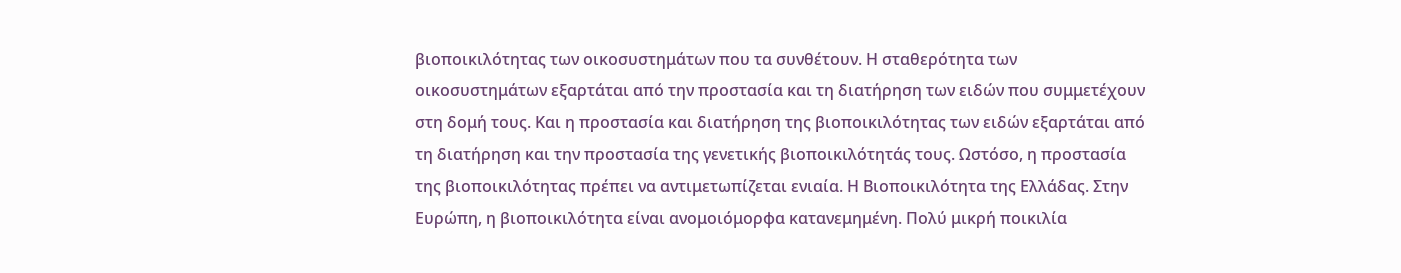βιοποικιλότητας των οικοσυστημάτων που τα συνθέτουν. Η σταθερότητα των οικοσυστημάτων εξαρτάται από την προστασία και τη διατήρηση των ειδών που συμμετέχουν στη δομή τους. Και η προστασία και διατήρηση της βιοποικιλότητας των ειδών εξαρτάται από τη διατήρηση και την προστασία της γενετικής βιοποικιλότητάς τους. Ωστόσο, η προστασία της βιοποικιλότητας πρέπει να αντιμετωπίζεται ενιαία. Η Βιοποικιλότητα της Ελλάδας. Στην Ευρώπη, η βιοποικιλότητα είναι ανομοιόμορφα κατανεμημένη. Πολύ μικρή ποικιλία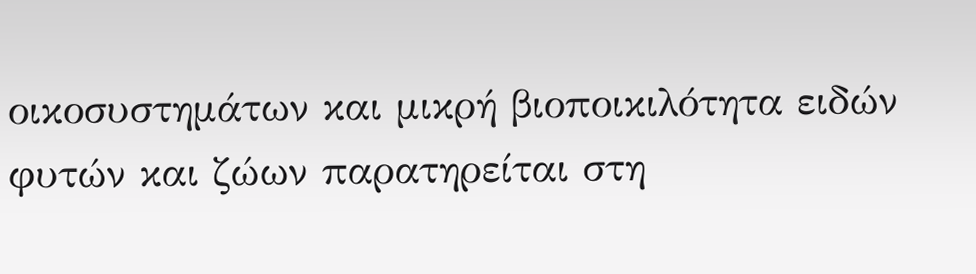οικοσυστημάτων και μικρή βιοποικιλότητα ειδών φυτών και ζώων παρατηρείται στη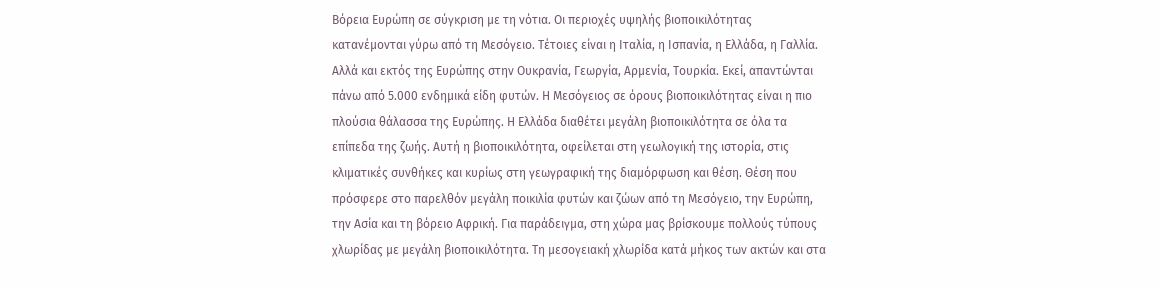Βόρεια Ευρώπη σε σύγκριση με τη νότια. Οι περιοχές υψηλής βιοποικιλότητας κατανέμονται γύρω από τη Μεσόγειο. Τέτοιες είναι η Ιταλία, η Ισπανία, η Ελλάδα, η Γαλλία. Αλλά και εκτός της Ευρώπης στην Ουκρανία, Γεωργία, Αρμενία, Τουρκία. Εκεί, απαντώνται πάνω από 5.000 ενδημικά είδη φυτών. Η Μεσόγειος σε όρους βιοποικιλότητας είναι η πιο πλούσια θάλασσα της Ευρώπης. Η Ελλάδα διαθέτει μεγάλη βιοποικιλότητα σε όλα τα επίπεδα της ζωής. Αυτή η βιοποικιλότητα, οφείλεται στη γεωλογική της ιστορία, στις κλιματικές συνθήκες και κυρίως στη γεωγραφική της διαμόρφωση και θέση. Θέση που πρόσφερε στο παρελθόν μεγάλη ποικιλία φυτών και ζώων από τη Μεσόγειο, την Ευρώπη, την Ασία και τη βόρειο Αφρική. Για παράδειγμα, στη χώρα μας βρίσκουμε πολλούς τύπους χλωρίδας με μεγάλη βιοποικιλότητα. Τη μεσογειακή χλωρίδα κατά μήκος των ακτών και στα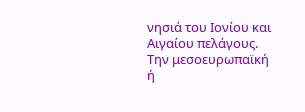νησιά του Ιονίου και Αιγαίου πελάγους. Την μεσοευρωπαϊκή ή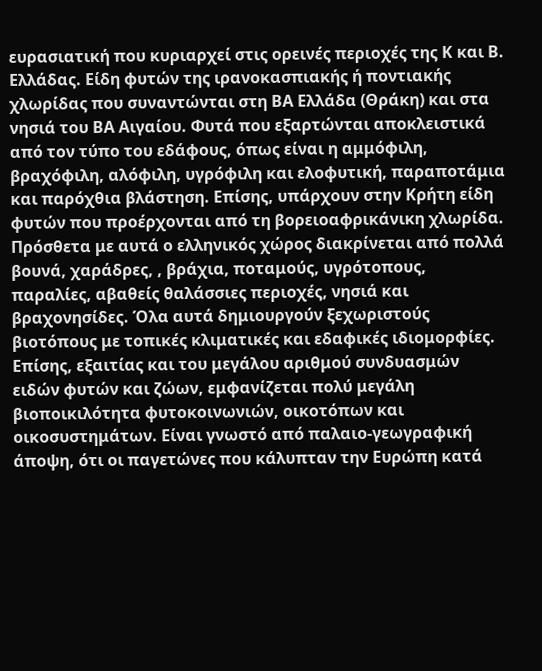ευρασιατική που κυριαρχεί στις ορεινές περιοχές της Κ και Β. Ελλάδας. Είδη φυτών της ιρανοκασπιακής ή ποντιακής χλωρίδας που συναντώνται στη ΒΑ Ελλάδα (Θράκη) και στα νησιά του ΒΑ Αιγαίου. Φυτά που εξαρτώνται αποκλειστικά από τον τύπο του εδάφους, όπως είναι η αμμόφιλη, βραχόφιλη, αλόφιλη, υγρόφιλη και ελοφυτική, παραποτάμια και παρόχθια βλάστηση. Επίσης, υπάρχουν στην Κρήτη είδη φυτών που προέρχονται από τη βορειοαφρικάνικη χλωρίδα. Πρόσθετα με αυτά ο ελληνικός χώρος διακρίνεται από πολλά βουνά, χαράδρες, , βράχια, ποταμούς, υγρότοπους, παραλίες, αβαθείς θαλάσσιες περιοχές, νησιά και βραχονησίδες. Όλα αυτά δημιουργούν ξεχωριστούς βιοτόπους με τοπικές κλιματικές και εδαφικές ιδιομορφίες. Επίσης, εξαιτίας και του μεγάλου αριθμού συνδυασμών ειδών φυτών και ζώων, εμφανίζεται πολύ μεγάλη βιοποικιλότητα φυτοκοινωνιών, οικοτόπων και οικοσυστημάτων. Είναι γνωστό από παλαιο-γεωγραφική άποψη, ότι οι παγετώνες που κάλυπταν την Ευρώπη κατά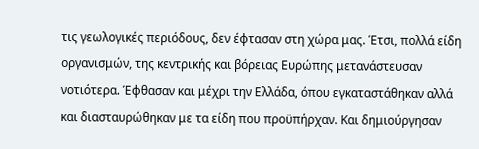τις γεωλογικές περιόδους, δεν έφτασαν στη χώρα μας. Έτσι, πολλά είδη οργανισμών, της κεντρικής και βόρειας Ευρώπης μετανάστευσαν νοτιότερα. Έφθασαν και μέχρι την Ελλάδα, όπου εγκαταστάθηκαν αλλά και διασταυρώθηκαν με τα είδη που προϋπήρχαν. Και δημιούργησαν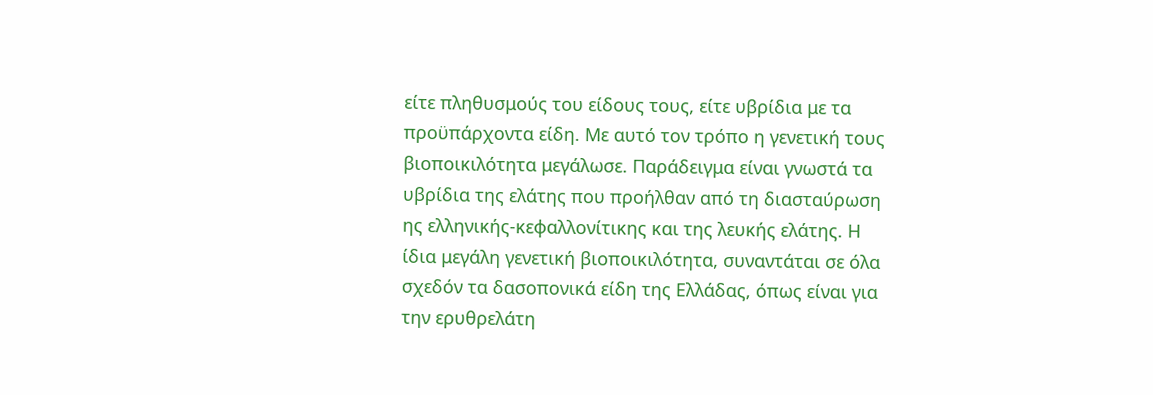είτε πληθυσμούς του είδους τους, είτε υβρίδια με τα προϋπάρχοντα είδη. Με αυτό τον τρόπο η γενετική τους βιοποικιλότητα μεγάλωσε. Παράδειγμα είναι γνωστά τα υβρίδια της ελάτης που προήλθαν από τη διασταύρωση ης ελληνικής-κεφαλλονίτικης και της λευκής ελάτης. Η ίδια μεγάλη γενετική βιοποικιλότητα, συναντάται σε όλα σχεδόν τα δασοπονικά είδη της Ελλάδας, όπως είναι για την ερυθρελάτη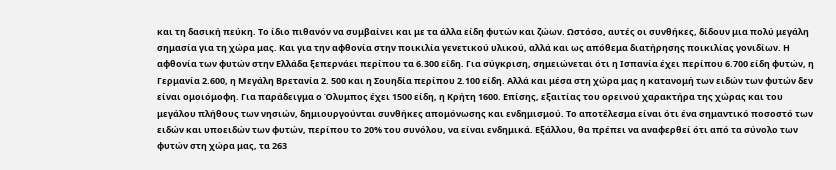και τη δασική πεύκη. Το ίδιο πιθανόν να συμβαίνει και με τα άλλα είδη φυτών και ζώων. Ωστόσο, αυτές οι συνθήκες, δίδουν μια πολύ μεγάλη σημασία για τη χώρα μας. Και για την αφθονία στην ποικιλία γενετικού υλικού, αλλά και ως απόθεμα διατήρησης ποικιλίας γονιδίων. Η αφθονία των φυτών στην Ελλάδα ξεπερνάει περίπου τα 6.300 είδη. Για σύγκριση, σημειώνεται ότι η Ισπανία έχει περίπου 6.700 είδη φυτών, η Γερμανία 2.600, η Μεγάλη Βρετανία 2. 500 και η Σουηδία περίπου 2.100 είδη. Αλλά και μέσα στη χώρα μας η κατανομή των ειδών των φυτών δεν είναι ομοιόμοφη. Για παράδειγμα ο Όλυμπος έχει 1500 είδη, η Κρήτη 1600. Επίσης, εξαιτίας του ορεινού χαρακτήρα της χώρας και του μεγάλου πλήθους των νησιών, δημιουργούνται συνθήκες απομόνωσης και ενδημισμού. Το αποτέλεσμα είναι ότι ένα σημαντικό ποσοστό των ειδών και υποειδών των φυτών, περίπου το 20% του συνόλου, να είναι ενδημικά. Εξάλλου, θα πρέπει να αναφερθεί ότι από τα σύνολο των φυτών στη χώρα μας, τα 263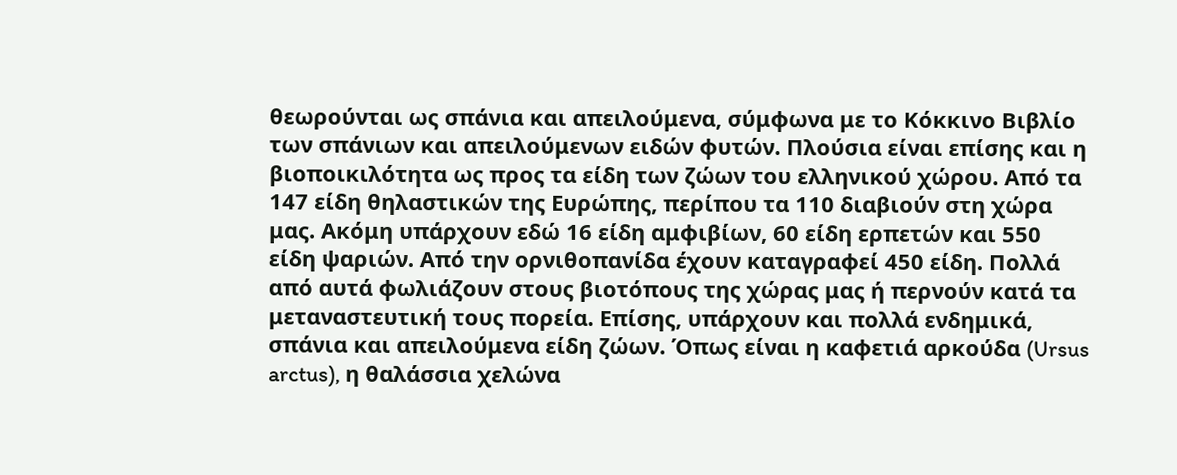θεωρούνται ως σπάνια και απειλούμενα, σύμφωνα με το Κόκκινο Βιβλίο των σπάνιων και απειλούμενων ειδών φυτών. Πλούσια είναι επίσης και η βιοποικιλότητα ως προς τα είδη των ζώων του ελληνικού χώρου. Από τα 147 είδη θηλαστικών της Ευρώπης, περίπου τα 110 διαβιούν στη χώρα μας. Ακόμη υπάρχουν εδώ 16 είδη αμφιβίων, 60 είδη ερπετών και 550 είδη ψαριών. Από την ορνιθοπανίδα έχουν καταγραφεί 450 είδη. Πολλά από αυτά φωλιάζουν στους βιοτόπους της χώρας μας ή περνούν κατά τα μεταναστευτική τους πορεία. Επίσης, υπάρχουν και πολλά ενδημικά, σπάνια και απειλούμενα είδη ζώων. Όπως είναι η καφετιά αρκούδα (Ursus arctus), η θαλάσσια χελώνα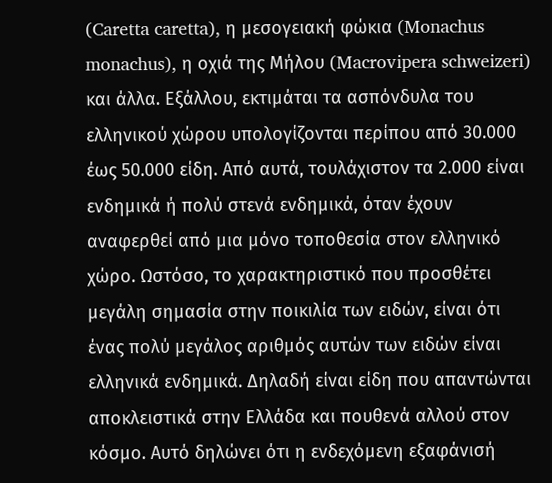(Caretta caretta), η μεσογειακή φώκια (Monachus monachus), η οχιά της Μήλου (Macrovipera schweizeri) και άλλα. Εξάλλου, εκτιμάται τα ασπόνδυλα του ελληνικού χώρου υπολογίζονται περίπου από 30.000 έως 50.000 είδη. Από αυτά, τουλάχιστον τα 2.000 είναι ενδημικά ή πολύ στενά ενδημικά, όταν έχουν αναφερθεί από μια μόνο τοποθεσία στον ελληνικό χώρο. Ωστόσο, το χαρακτηριστικό που προσθέτει μεγάλη σημασία στην ποικιλία των ειδών, είναι ότι ένας πολύ μεγάλος αριθμός αυτών των ειδών είναι ελληνικά ενδημικά. Δηλαδή είναι είδη που απαντώνται αποκλειστικά στην Ελλάδα και πουθενά αλλού στον κόσμο. Αυτό δηλώνει ότι η ενδεχόμενη εξαφάνισή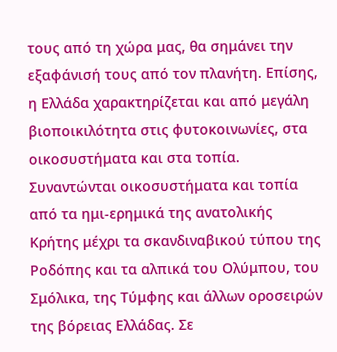τους από τη χώρα μας, θα σημάνει την εξαφάνισή τους από τον πλανήτη. Επίσης, η Ελλάδα χαρακτηρίζεται και από μεγάλη βιοποικιλότητα στις φυτοκοινωνίες, στα οικοσυστήματα και στα τοπία. Συναντώνται οικοσυστήματα και τοπία από τα ημι-ερημικά της ανατολικής Κρήτης μέχρι τα σκανδιναβικού τύπου της Ροδόπης και τα αλπικά του Ολύμπου, του Σμόλικα, της Τύμφης και άλλων οροσειρών της βόρειας Ελλάδας. Σε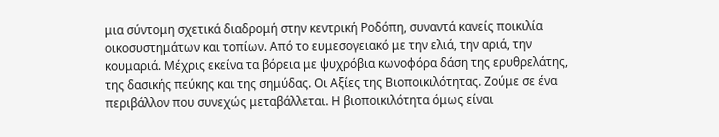μια σύντομη σχετικά διαδρομή στην κεντρική Ροδόπη, συναντά κανείς ποικιλία οικοσυστημάτων και τοπίων. Από το ευμεσογειακό με την ελιά, την αριά, την κουμαριά. Μέχρις εκείνα τα βόρεια με ψυχρόβια κωνοφόρα δάση της ερυθρελάτης, της δασικής πεύκης και της σημύδας. Οι Αξίες της Βιοποικιλότητας. Ζούμε σε ένα περιβάλλον που συνεχώς μεταβάλλεται. Η βιοποικιλότητα όμως είναι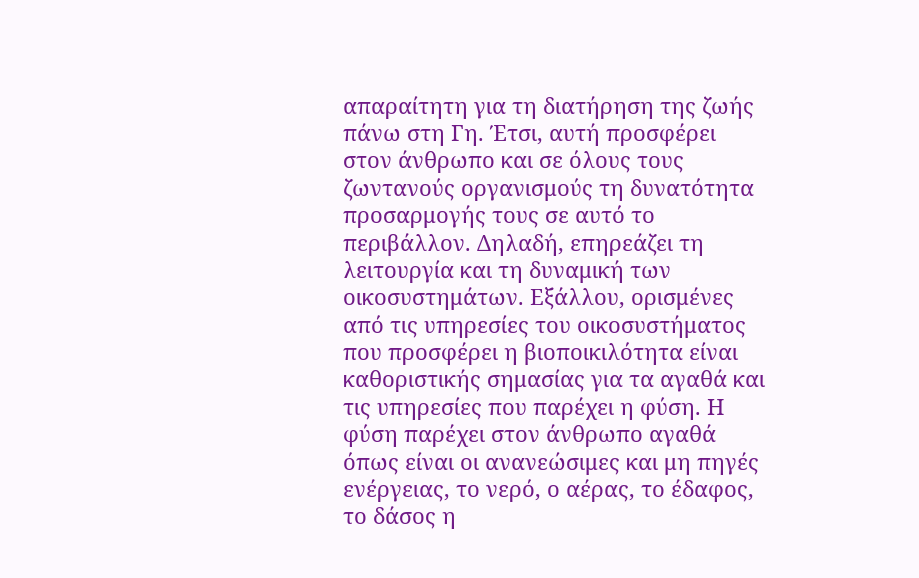απαραίτητη για τη διατήρηση της ζωής πάνω στη Γη. Έτσι, αυτή προσφέρει στον άνθρωπο και σε όλους τους ζωντανούς οργανισμούς τη δυνατότητα προσαρμογής τους σε αυτό το περιβάλλον. Δηλαδή, επηρεάζει τη λειτουργία και τη δυναμική των οικοσυστημάτων. Εξάλλου, ορισμένες από τις υπηρεσίες του οικοσυστήματος που προσφέρει η βιοποικιλότητα είναι καθοριστικής σημασίας για τα αγαθά και τις υπηρεσίες που παρέχει η φύση. Η φύση παρέχει στον άνθρωπο αγαθά όπως είναι οι ανανεώσιμες και μη πηγές ενέργειας, το νερό, ο αέρας, το έδαφος, το δάσος η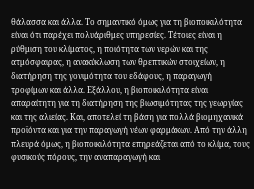θάλασσα και άλλα. Το σημαντικό όμως για τη βιοποικιλότητα είναι ότι παρέχει πολυάριθμες υπηρεσίες. Τέτοιες είναι η ρύθμιση του κλίματος, η ποιότητα των νερών και της ατμόσφαιρας, η ανακύκλωση των θρεπτικών στοιχείων, η διατήρηση της γονιμότητα του εδάφους, η παραγωγή τροφίμων και άλλα. Εξάλλου, η βιοποικιλότητα είναι απαραίτητη για τη διατήρηση της βιωσιμότητας της γεωργίας και της αλιείας. Και, αποτελεί τη βάση για πολλά βιομηχανικά προϊόντα και για την παραγωγή νέων φαρμάκων. Από την άλλη πλευρά όμως, η βιοποικιλότητα επηρεάζεται από το κλίμα, τους φυσικούς πόρους, την αναπαραγωγή και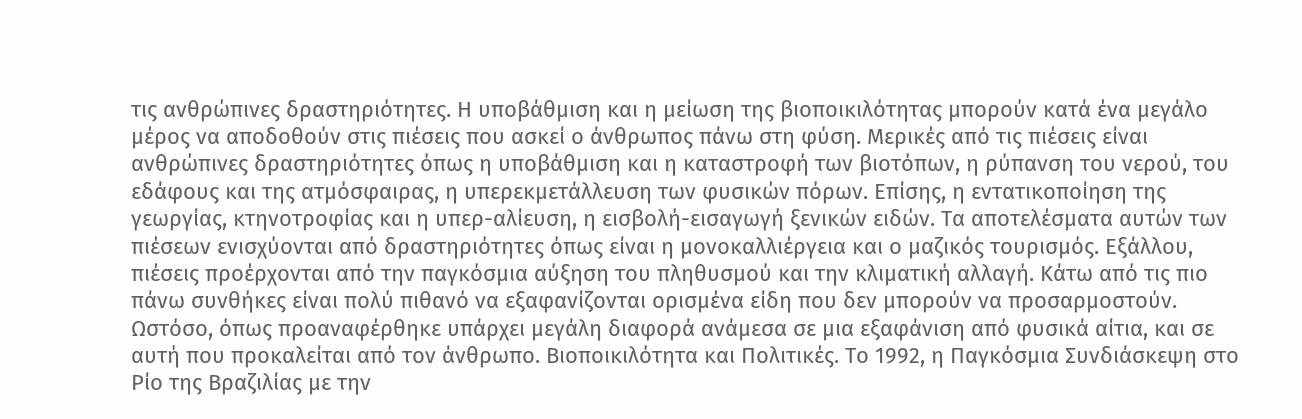τις ανθρώπινες δραστηριότητες. Η υποβάθμιση και η μείωση της βιοποικιλότητας μπορούν κατά ένα μεγάλο μέρος να αποδοθούν στις πιέσεις που ασκεί ο άνθρωπος πάνω στη φύση. Μερικές από τις πιέσεις είναι ανθρώπινες δραστηριότητες όπως η υποβάθμιση και η καταστροφή των βιοτόπων, η ρύπανση του νερού, του εδάφους και της ατμόσφαιρας, η υπερεκμετάλλευση των φυσικών πόρων. Επίσης, η εντατικοποίηση της γεωργίας, κτηνοτροφίας και η υπερ-αλίευση, η εισβολή-εισαγωγή ξενικών ειδών. Τα αποτελέσματα αυτών των πιέσεων ενισχύονται από δραστηριότητες όπως είναι η μονοκαλλιέργεια και ο μαζικός τουρισμός. Εξάλλου, πιέσεις προέρχονται από την παγκόσμια αύξηση του πληθυσμού και την κλιματική αλλαγή. Κάτω από τις πιο πάνω συνθήκες είναι πολύ πιθανό να εξαφανίζονται ορισμένα είδη που δεν μπορούν να προσαρμοστούν. Ωστόσο, όπως προαναφέρθηκε υπάρχει μεγάλη διαφορά ανάμεσα σε μια εξαφάνιση από φυσικά αίτια, και σε αυτή που προκαλείται από τον άνθρωπο. Βιοποικιλότητα και Πολιτικές. Το 1992, η Παγκόσμια Συνδιάσκεψη στο Ρίο της Βραζιλίας με την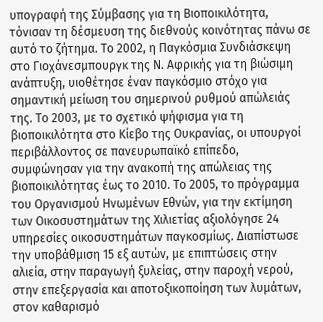υπογραφή της Σύμβασης για τη Βιοποικιλότητα, τόνισαν τη δέσμευση της διεθνούς κοινότητας πάνω σε αυτό το ζήτημα. Το 2002, η Παγκόσμια Συνδιάσκεψη στο Γιοχάνεσμπουργκ της Ν. Αφρικής για τη βιώσιμη ανάπτυξη, υιοθέτησε έναν παγκόσμιο στόχο για σημαντική μείωση του σημερινού ρυθμού απώλειάς της. Το 2003, με το σχετικό ψήφισμα για τη βιοποικιλότητα στο Κίεβο της Ουκρανίας, οι υπουργοί περιβάλλοντος σε πανευρωπαϊκό επίπεδο, συμφώνησαν για την ανακοπή της απώλειας της βιοποικιλότητας έως το 2010. Το 2005, το πρόγραμμα του Οργανισμού Ηνωμένων Εθνών, για την εκτίμηση των Οικοσυστημάτων της Χιλιετίας αξιολόγησε 24 υπηρεσίες οικοσυστημάτων παγκοσμίως. Διαπίστωσε την υποβάθμιση 15 εξ αυτών, με επιπτώσεις στην αλιεία, στην παραγωγή ξυλείας, στην παροχή νερού, στην επεξεργασία και αποτοξικοποίηση των λυμάτων, στον καθαρισμό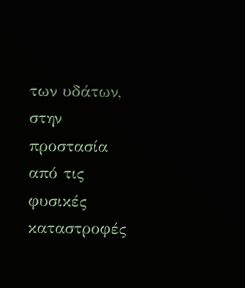των υδάτων, στην προστασία από τις φυσικές καταστροφές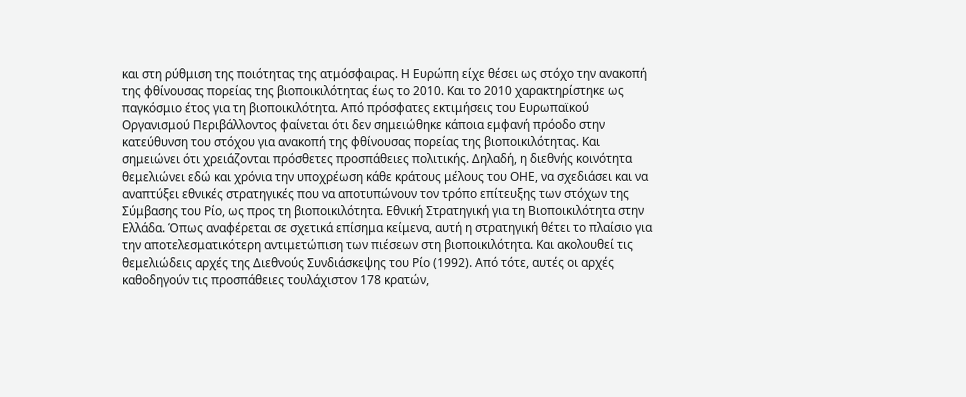και στη ρύθμιση της ποιότητας της ατμόσφαιρας. Η Ευρώπη είχε θέσει ως στόχο την ανακοπή της φθίνουσας πορείας της βιοποικιλότητας έως το 2010. Και το 2010 χαρακτηρίστηκε ως παγκόσμιο έτος για τη βιοποικιλότητα. Από πρόσφατες εκτιμήσεις του Ευρωπαϊκού Οργανισμού Περιβάλλοντος φαίνεται ότι δεν σημειώθηκε κάποια εμφανή πρόοδο στην κατεύθυνση του στόχου για ανακοπή της φθίνουσας πορείας της βιοποικιλότητας. Και σημειώνει ότι χρειάζονται πρόσθετες προσπάθειες πολιτικής. Δηλαδή, η διεθνής κοινότητα θεμελιώνει εδώ και χρόνια την υποχρέωση κάθε κράτους μέλους του ΟΗΕ, να σχεδιάσει και να αναπτύξει εθνικές στρατηγικές που να αποτυπώνουν τον τρόπο επίτευξης των στόχων της Σύμβασης του Ρίο, ως προς τη βιοποικιλότητα. Εθνική Στρατηγική για τη Βιοποικιλότητα στην Ελλάδα. Όπως αναφέρεται σε σχετικά επίσημα κείμενα, αυτή η στρατηγική θέτει το πλαίσιο για την αποτελεσματικότερη αντιμετώπιση των πιέσεων στη βιοποικιλότητα. Και ακολουθεί τις θεμελιώδεις αρχές της Διεθνούς Συνδιάσκεψης του Ρίο (1992). Από τότε, αυτές οι αρχές καθοδηγούν τις προσπάθειες τουλάχιστον 178 κρατών,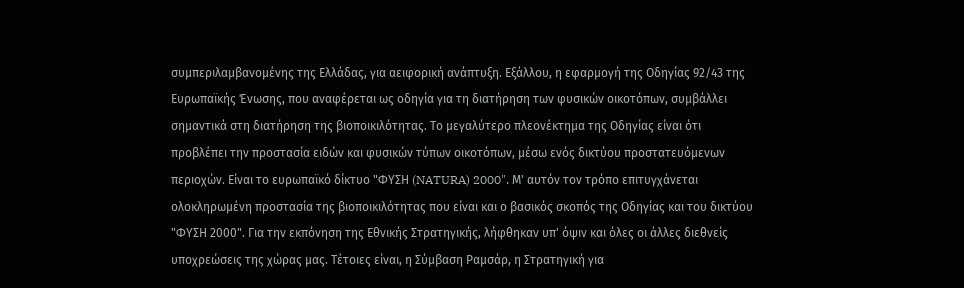συμπεριλαμβανομένης της Ελλάδας, για αειφορική ανάπτυξη. Εξάλλου, η εφαρμογή της Οδηγίας 92/43 της Ευρωπαϊκής Ένωσης, που αναφέρεται ως οδηγία για τη διατήρηση των φυσικών οικοτόπων, συμβάλλει σημαντικά στη διατήρηση της βιοποικιλότητας. Το μεγαλύτερο πλεονέκτημα της Οδηγίας είναι ότι προβλέπει την προστασία ειδών και φυσικών τύπων οικοτόπων, μέσω ενός δικτύου προστατευόμενων περιοχών. Είναι το ευρωπαϊκό δίκτυο "ΦΥΣΗ (NATURA) 2000". Μ' αυτόν τον τρόπο επιτυγχάνεται ολοκληρωμένη προστασία της βιοποικιλότητας που είναι και ο βασικός σκοπός της Οδηγίας και του δικτύου "ΦΥΣΗ 2000". Για την εκπόνηση της Εθνικής Στρατηγικής, λήφθηκαν υπ' όψιν και όλες οι άλλες διεθνείς υποχρεώσεις της χώρας μας. Τέτοιες είναι, η Σύμβαση Ραμσάρ, η Στρατηγική για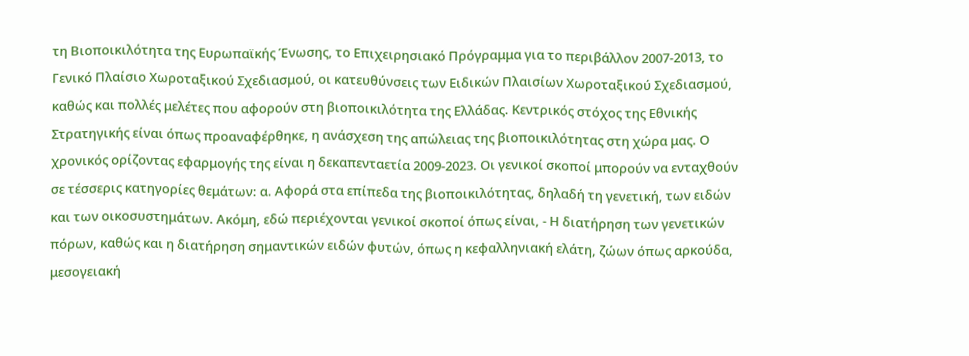τη Βιοποικιλότητα της Ευρωπαϊκής Ένωσης, το Επιχειρησιακό Πρόγραμμα για το περιβάλλον 2007-2013, το Γενικό Πλαίσιο Χωροταξικού Σχεδιασμού, οι κατευθύνσεις των Ειδικών Πλαισίων Χωροταξικού Σχεδιασμού, καθώς και πολλές μελέτες που αφορούν στη βιοποικιλότητα της Ελλάδας. Κεντρικός στόχος της Εθνικής Στρατηγικής είναι όπως προαναφέρθηκε, η ανάσχεση της απώλειας της βιοποικιλότητας στη χώρα μας. Ο χρονικός ορίζοντας εφαρμογής της είναι η δεκαπενταετία 2009-2023. Οι γενικοί σκοποί μπορούν να ενταχθούν σε τέσσερις κατηγορίες θεμάτων: α. Αφορά στα επίπεδα της βιοποικιλότητας, δηλαδή τη γενετική, των ειδών και των οικοσυστημάτων. Ακόμη, εδώ περιέχονται γενικοί σκοποί όπως είναι, - Η διατήρηση των γενετικών πόρων, καθώς και η διατήρηση σημαντικών ειδών φυτών, όπως η κεφαλληνιακή ελάτη, ζώων όπως αρκούδα, μεσογειακή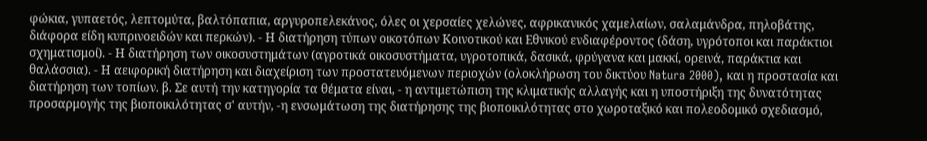φώκια, γυπαετός, λεπτομύτα, βαλτόπαπια, αργυροπελεκάνος, όλες οι χερσαίες χελώνες, αφρικανικός χαμελαίων, σαλαμάνδρα, πηλοβάτης, διάφορα είδη κυπρινοειδών και περκών). - Η διατήρηση τύπων οικοτόπων Κοινοτικού και Εθνικού ενδιαφέροντος (δάση, υγρότοποι και παράκτιοι σχηματισμοί). - Η διατήρηση των οικοσυστημάτων (αγροτικά οικοσυστήματα, υγροτοπικά, δασικά, φρύγανα και μακκί, ορεινά, παράκτια και θαλάσσια). - Η αειφορική διατήρηση και διαχείριση των προστατευόμενων περιοχών (ολοκλήρωση του δικτύου Natura 2000), και η προστασία και διατήρηση των τοπίων. β. Σε αυτή την κατηγορία τα θέματα είναι, - η αντιμετώπιση της κλιματικής αλλαγής και η υποστήριξη της δυνατότητας προσαρμογής της βιοποικιλότητας σ' αυτήν, -η ενσωμάτωση της διατήρησης της βιοποικιλότητας στο χωροταξικό και πολεοδομικό σχεδιασμό,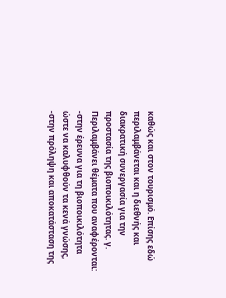καθώς και στον τουρισμό. Επίσης εδώ περιλαμβάνεται και η διεθνής και διακρατική συνεργασία για την προστασία της βιοποικιλότητας. γ. Περιλαμβάνει θέματα που αναφέρονται: -στην έρευνα για τη βιοποικιλότητα ώστε να καλυφθούν τα κενά γνώσης, -στην πρόληψη και αποκατάσταση της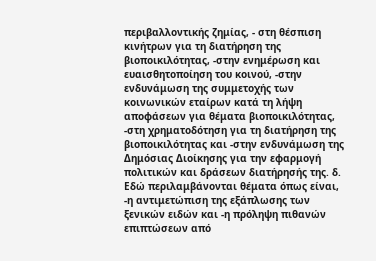περιβαλλοντικής ζημίας, - στη θέσπιση κινήτρων για τη διατήρηση της βιοποικιλότητας, -στην ενημέρωση και ευαισθητοποίηση του κοινού, -στην ενδυνάμωση της συμμετοχής των κοινωνικών εταίρων κατά τη λήψη αποφάσεων για θέματα βιοποικιλότητας, -στη χρηματοδότηση για τη διατήρηση της βιοποικιλότητας και -στην ενδυνάμωση της Δημόσιας Διοίκησης για την εφαρμογή πολιτικών και δράσεων διατήρησής της. δ. Εδώ περιλαμβάνονται θέματα όπως είναι, -η αντιμετώπιση της εξάπλωσης των ξενικών ειδών και -η πρόληψη πιθανών επιπτώσεων από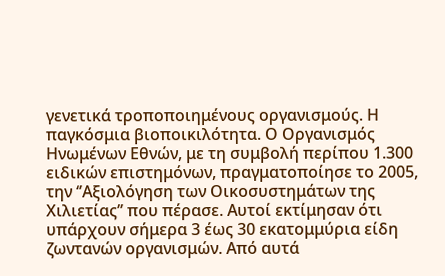γενετικά τροποποιημένους οργανισμούς. Η παγκόσμια βιοποικιλότητα. Ο Οργανισμός Ηνωμένων Εθνών, με τη συμβολή περίπου 1.300 ειδικών επιστημόνων, πραγματοποίησε το 2005, την ‘’Αξιολόγηση των Οικοσυστημάτων της Χιλιετίας’’ που πέρασε. Αυτοί εκτίμησαν ότι υπάρχουν σήμερα 3 έως 30 εκατομμύρια είδη ζωντανών οργανισμών. Από αυτά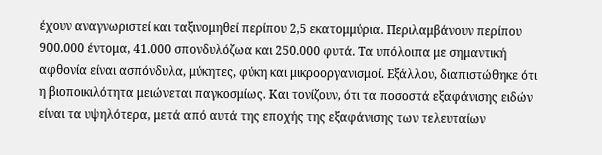έχουν αναγνωριστεί και ταξινομηθεί περίπου 2,5 εκατομμύρια. Περιλαμβάνουν περίπου 900.000 έντομα, 41.000 σπονδυλόζωα και 250.000 φυτά. Τα υπόλοιπα με σημαντική αφθονία είναι ασπόνδυλα, μύκητες, φύκη και μικροοργανισμοί. Εξάλλου, διαπιστώθηκε ότι η βιοποικιλότητα μειώνεται παγκοσμίως. Και τονίζουν, ότι τα ποσοστά εξαφάνισης ειδών είναι τα υψηλότερα, μετά από αυτά της εποχής της εξαφάνισης των τελευταίων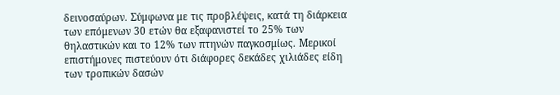δεινοσαύρων. Σύμφωνα με τις προβλέψεις, κατά τη διάρκεια των επόμενων 30 ετών θα εξαφανιστεί το 25% των θηλαστικών και το 12% των πτηνών παγκοσμίως. Μερικοί επιστήμονες πιστεύουν ότι διάφορες δεκάδες χιλιάδες είδη των τροπικών δασών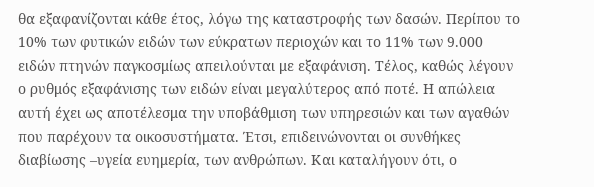θα εξαφανίζονται κάθε έτος, λόγω της καταστροφής των δασών. Περίπου το 10% των φυτικών ειδών των εύκρατων περιοχών και το 11% των 9.000 ειδών πτηνών παγκοσμίως απειλούνται με εξαφάνιση. Τέλος, καθώς λέγουν ο ρυθμός εξαφάνισης των ειδών είναι μεγαλύτερος από ποτέ. Η απώλεια αυτή έχει ως αποτέλεσμα την υποβάθμιση των υπηρεσιών και των αγαθών που παρέχουν τα οικοσυστήματα. Έτσι, επιδεινώνονται οι συνθήκες διαβίωσης –υγεία ευημερία, των ανθρώπων. Και καταλήγουν ότι, ο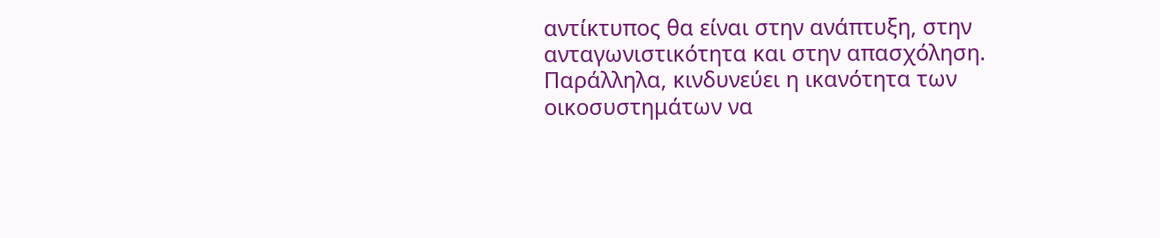αντίκτυπος θα είναι στην ανάπτυξη, στην ανταγωνιστικότητα και στην απασχόληση. Παράλληλα, κινδυνεύει η ικανότητα των οικοσυστημάτων να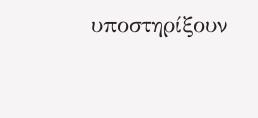υποστηρίξουν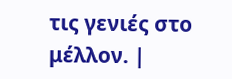τις γενιές στο μέλλον. |